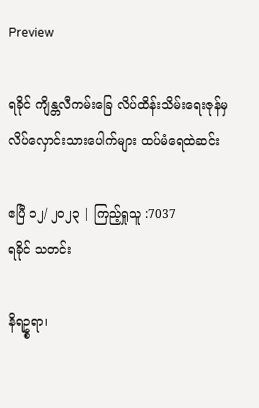Preview

ရခိုင် ကျိန္တလီကမ်းခြေ လိပ်ထိန်းသိမ်းရေးဇုန်မှ လိပ်လှောင်းသားပေါက်များ ထပ်မံရေထဲဆင်း

ဧပြီ ၁၂/ ၂၀၂၃ | ကြည့်ရှုသူ :7037
ရခိုင် သတင်း

နိရဥ္စရာ၊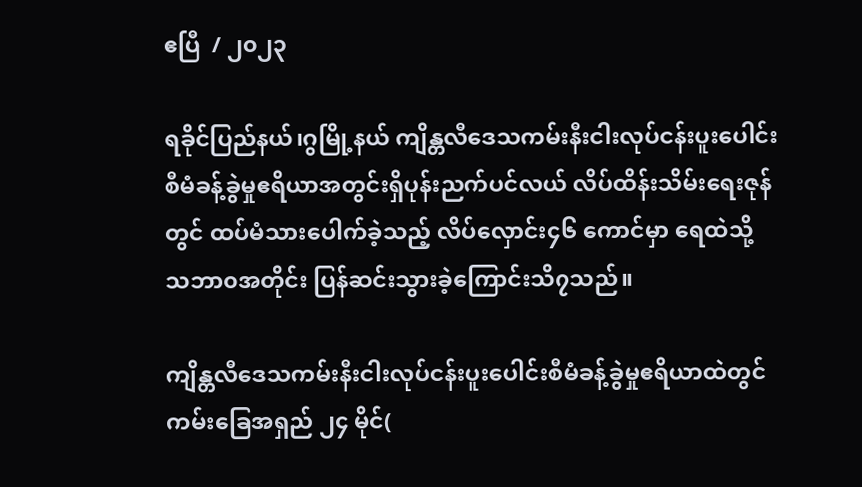ဧပြီ  / ၂၀၂၃

ရခိုင်ပြည်နယ်၊ဂွမြို့နယ် ကျိန္တလီဒေသကမ်းနီးငါးလုပ်ငန်းပူးပေါင်းစီမံခန့်ခွဲမှုဧရိယာအတွင်းရှိပုန်းညက်ပင်လယ် လိပ်ထိန်းသိမ်းရေးဇုန်တွင် ထပ်မံသားပေါက်ခဲ့သည့် လိပ်လှောင်း၄၆ ကောင်မှာ ရေထဲသို့ သဘာ၀အတိုင်း ပြန်ဆင်းသွားခဲ့ကြောင်းသိ၇သည်။

ကျိန္တလီဒေသကမ်းနီးငါးလုပ်ငန်းပူးပေါင်းစီမံခန့်ခွဲမှုဧရိယာထဲတွင်ကမ်းခြေအရှည် ၂၄ မိုင်(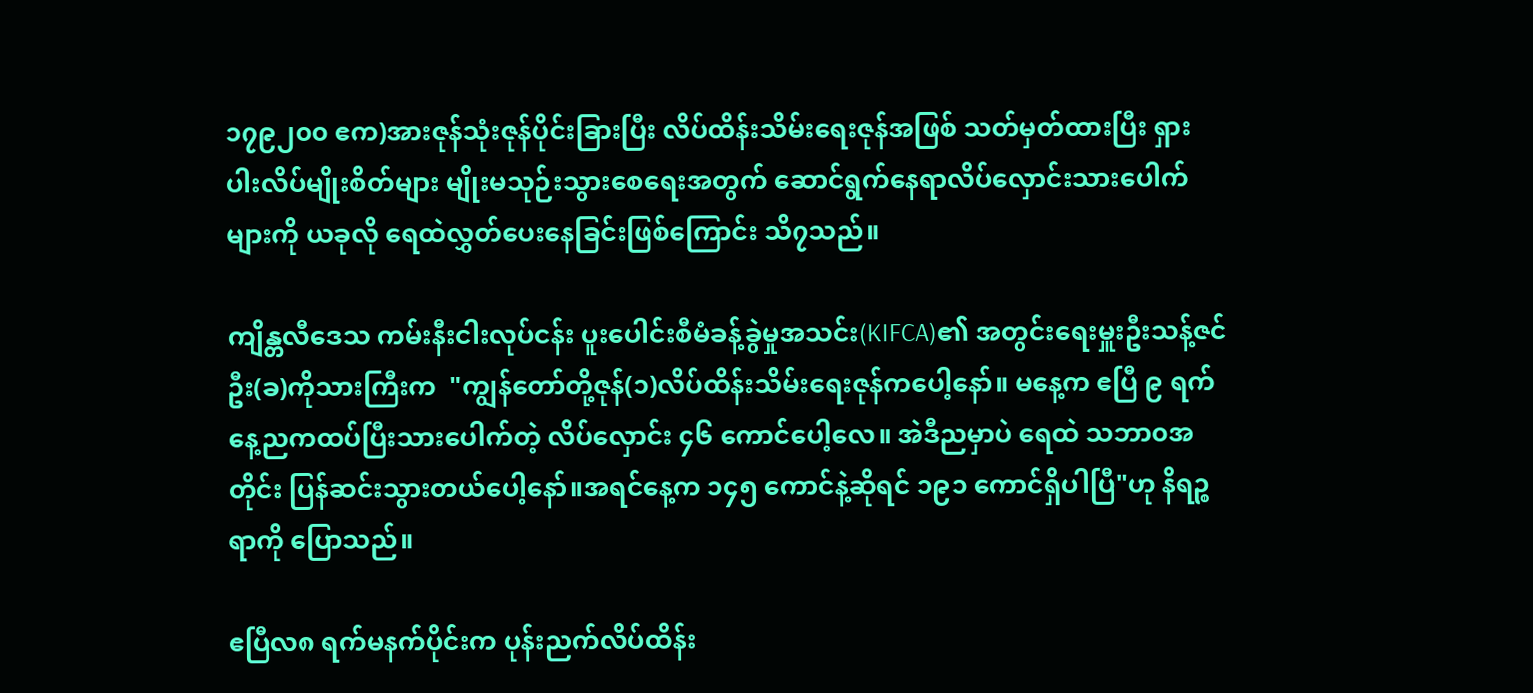၁၇၉၂၀၀ ဧက)အားဇုန်သုံးဇုန်ပိုင်းခြားပြီး လိပ်ထိန်းသိမ်းရေးဇုန်အဖြစ် သတ်မှတ်ထားပြီး ရှားပါးလိပ်မျိုးစိတ်များ မျိုးမသုဉ်းသွားစေရေးအတွက် ဆောင်ရွက်နေရာလိပ်လှောင်းသားပေါက်များကို ယခုလို ရေထဲလွှတ်ပေးနေခြင်းဖြစ်ကြောင်း သိ၇သည်။

ကျိန္တလီဒေသ ကမ်းနီးငါးလုပ်ငန်း ပူးပေါင်းစီမံခန့်ခွဲမှုအသင်း(KIFCA)၏ အတွင်းရေးမှူးဦးသန့်ဇင်ဦး(ခ)ကိုသားကြီးက  "ကျွန်တော်တို့ဇုန်(၁)လိပ်ထိန်းသိမ်းရေးဇုန်ကပေါ့နော်။ မနေ့က ဧပြီ ၉ ရက်နေ့ညကထပ်ပြီးသားပေါက်တဲ့ လိပ်လှောင်း ၄၆ ကောင်ပေါ့လေ။ အဲဒီညမှာပဲ ရေထဲ သဘာ၀အတိုင်း ပြန်ဆင်းသွားတယ်ပေါ့နော်။အရင်နေ့က ၁၄၅ ကောင်နဲ့ဆိုရင် ၁၉၁ ကောင်ရှိပါပြီ"ဟု နိရဉ္စရာကို ပြောသည်။

ဧပြီလ၈ ရက်မနက်ပိုင်းက ပုန်းညက်လိပ်ထိန်း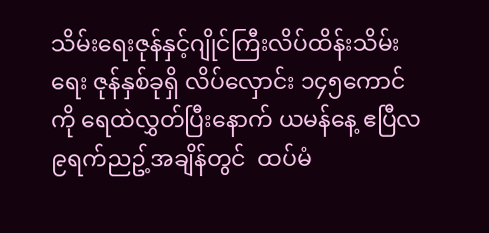သိမ်းရေးဇုန်နှင့်ဂျိုင်ကြီးလိပ်ထိန်းသိမ်းရေး ဇုန်နှစ်ခုရှိ လိပ်လှောင်း ၁၄၅ကောင်ကို ရေထဲလွှတ်ပြီးနောက် ယမန်နေ့ ဧပြီလ ၉ရက်ညဥ့်အချိန်တွင်  ထပ်မံ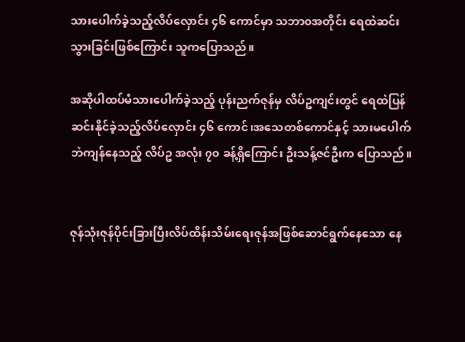သားပေါက်ခဲ့သည့်လိပ်လှောင်း ၄၆ ကောင်မှာ သဘာ၀အတိုင်း ရေထဲဆင်းသွားခြင်းဖြစ်ကြောင်း သူကပြောသည်။

အဆိုပါထပ်မံသားပေါက်ခဲ့သည့် ပုန်းညက်ဇုန်မှ လိပ်ဥကျင်းတွင် ရေထဲပြန်ဆင်းနိုင်ခဲ့သည့်လိပ်လှောင်း ၄၆ ကောင်၊အသေတစ်ကောင်နှင့် သားမပေါက်ဘဲကျန်နေသည့် လိပ်ဥ အလုံး ၇၀ ခန့်ရှိကြောင်း ဦးသန့်ဇင်ဦးက ပြောသည်။


ဇုန်သုံးဇုန်ပိုင်းခြားပြီးလိပ်ထိန်းသိမ်းရေးဇုန်အဖြစ်ဆောင်ရွက်နေသော နေ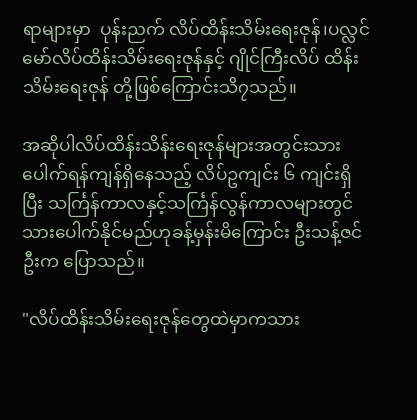ရာများမှာ  ပုန်းညက် လိပ်ထိန်းသိမ်းရေးဇုန်၊ပလ္လင်မော်လိပ်ထိန်းသိမ်းရေးဇုန်နှင့် ဂျိုင်ကြီးလိပ် ထိန်းသိမ်းရေးဇုန် တို့ဖြစ်ကြောင်းသိ၇သည်။

အဆိုပါလိပ်ထိန်းသိန်းရေးဇုန်များအတွင်းသားပေါက်ရန်ကျန်ရှိနေသည့် လိပ်ဥကျင်း ၆ ကျင်းရှိပြီး သင်္ကြန်ကာလနှင့်သင်္ကြန်လွန်ကာလများတွင် သားပေါက်နိုင်မည်ဟုခန့်မှန်းမိကြောင်း ဦးသန့်ဇင်ဦးက ပြောသည်။

"လိပ်ထိန်းသိမ်းရေးဇုန်တွေထဲမှာကသား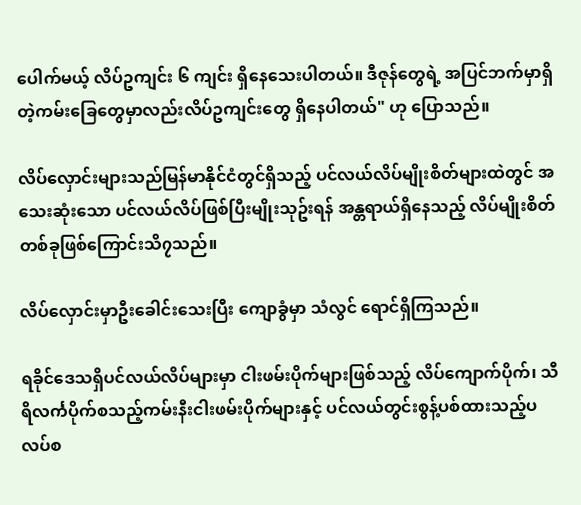ပေါက်မယ့် လိပ်ဥကျင်း ၆ ကျင်း ရှိနေသေးပါတယ်။ ဒီဇုန်တွေရဲ့ အပြင်ဘက်မှာရှိတဲ့ကမ်းခြေတွေမှာလည်းလိပ်ဥကျင်းတွေ ရှိနေပါတယ်" ဟု ပြောသည်။

လိပ်လှောင်းများသည်မြန်မာနိုင်ငံတွင်ရှိသည့် ပင်လယ်လိပ်မျိုးစိတ်များထဲတွင် အသေးဆုံးသော ပင်လယ်လိပ်ဖြစ်ပြီးမျိုးသုဥ်းရန် အန္တရာယ်ရှိနေသည့် လိပ်မျိုးစိတ် တစ်ခုဖြစ်ကြောင်းသိ၇သည်။

လိပ်လှောင်းမှာဦးခေါင်းသေးပြီး ကျောခွံမှာ သံလွင် ရောင်ရှိကြသည်။

ရခိုင်ဒေသရှိပင်လယ်လိပ်များမှာ ငါးဖမ်းပိုက်များဖြစ်သည့် လိပ်ကျောက်ပိုက်၊ သီရိလင်္ကပိုက်စသည့်ကမ်းနီးငါးဖမ်းပိုက်များနှင့် ပင်လယ်တွင်းစွန့်ပစ်ထားသည့်ပလပ်စ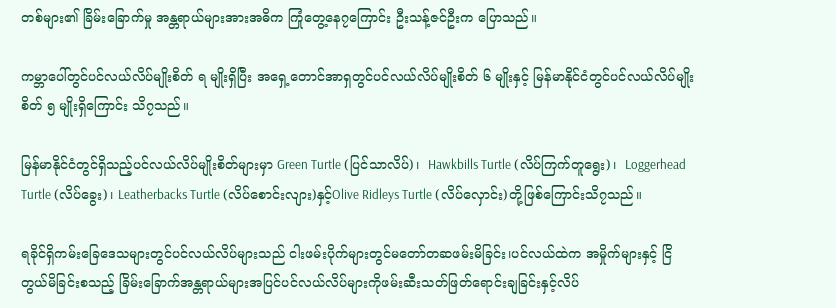တစ်များ၏ ခြိမ်းခြောက်မှု အန္တရာယ်များအားအဓိက ကြုံတွေ့နေ၇ကြောင်း ဦးသန့်ဇင်ဦးက ပြောသည်။

ကမ္ဘာပေါ်တွင်ပင်လယ်လိပ်မျိုးစိတ် ရ မျိုးရှိပြီး အရှေ့တောင်အာရှတွင်ပင်လယ်လိပ်မျိုးစိတ် ၆ မျိုးနှင့် မြန်မာနိုင်ငံတွင်ပင်လယ်လိပ်မျိုးစိတ် ၅ မျိုးရှိကြောင်း သိ၇သည်။

မြန်မာနိုင်ငံတွင်ရှိသည့်ပင်လယ်လိပ်မျိုးစိတ်များမှာ Green Turtle (ပြင်သာလိပ်)၊  Hawkbills Turtle (လိပ်ကြက်တူရွေး)၊  Loggerhead Turtle (လိပ်ခွေး)၊ Leatherbacks Turtle (လိပ်စောင်းလျား)နှင့်Olive Ridleys Turtle (လိပ်လှောင်း)တို့ဖြစ်ကြောင်းသိ၇သည်။

ရခိုင်ရှိကမ်းခြေဒေသများတွင်ပင်လယ်လိပ်များသည် ငါးဖမ်းပိုက်များတွင်မတော်တဆဖမ်းမိခြင်း၊ပင်လယ်ထဲက အမှိုက်များနှင့် ငြိတွယ်မိခြင်းစသည့် ခြိမ်းခြောက်အန္တရာယ်များအပြင်ပင်လယ်လိပ်များကိုဖမ်းဆီးသတ်ဖြတ်ရောင်းချခြင်းနှင့်လိပ်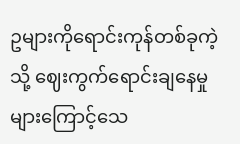ဥများကိုရောင်းကုန်တစ်ခုကဲ့သို့ ဈေးကွက်ရောင်းချနေမှုများကြောင့်သေ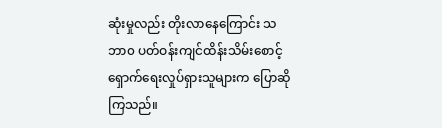ဆုံးမှုလည်း တိုးလာနေကြောင်း သဘာ၀ ပတ်ဝန်းကျင်ထိန်းသိမ်းစောင့်ရှောက်ရေးလှုပ်ရှားသူများက ပြောဆိုကြသည်။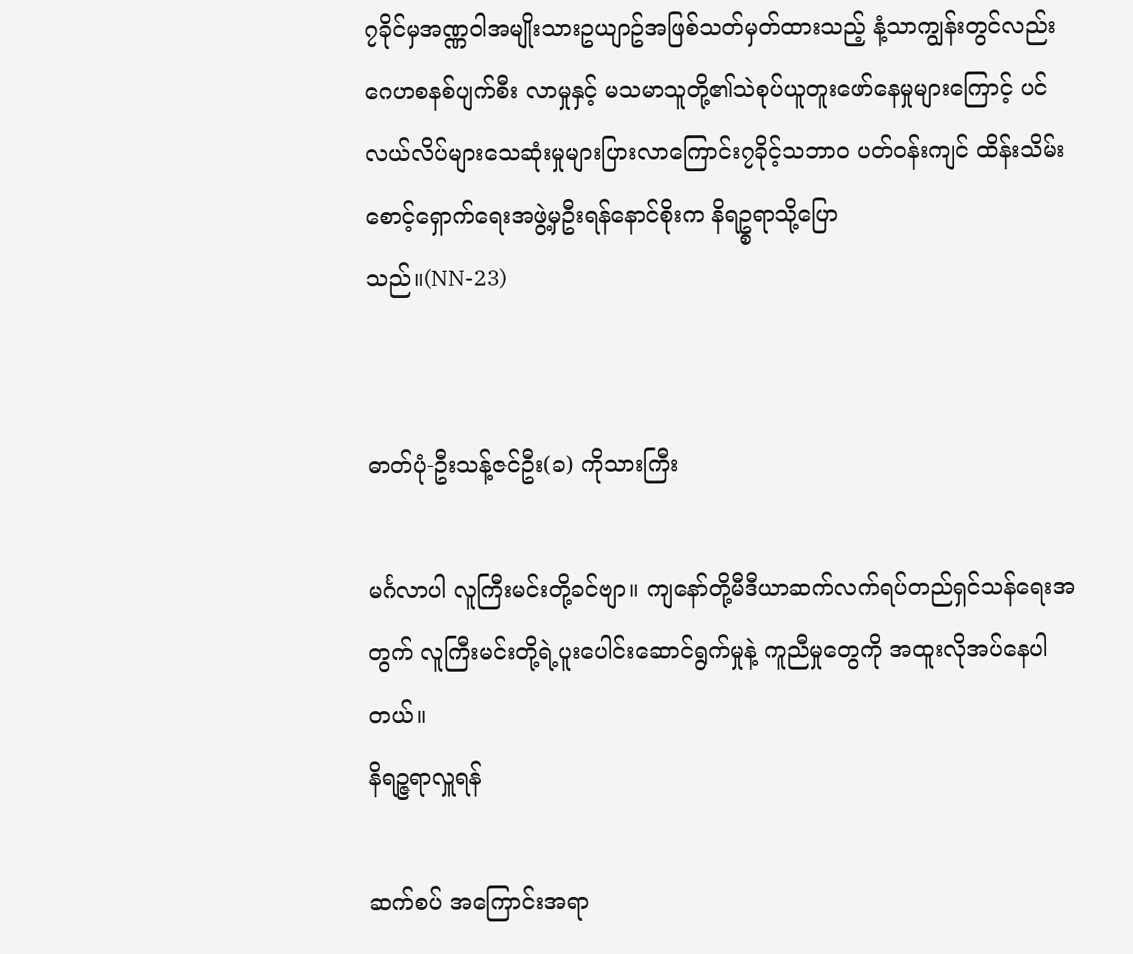၇ခိုင်မှအဏ္ဏဝါအမျိုးသားဥယျာဥ်အဖြစ်သတ်မှတ်ထားသည့် နံ့သာကျွန်းတွင်လည်းဂေဟစနစ်ပျက်စီး လာမှုနှင့် မသမာသူတို့၏သဲစုပ်ယူတူးဖော်နေမှုများကြောင့် ပင်လယ်လိပ်များသေဆုံးမှုများပြားလာကြောင်း၇ခိုင့်သဘာ၀ ပတ်ဝန်းကျင် ထိန်းသိမ်းစောင့်ရှောက်ရေးအဖွဲ့မှဦးရန်နောင်စိုးက နိရဥ္စရာသို့ပြော
သည်။(NN-23)


ဓာတ်ပုံ-ဦးသန့်ဇင်ဦး(ခ) ကိုသားကြီး

မင်္ဂလာပါ လူကြီးမင်းတို့ခင်ဗျာ။ ကျနော်တို့မီဒီယာဆက်လက်ရပ်တည်ရှင်သန်ရေးအတွက် လူကြီးမင်းတို့ရဲ့ပူးပေါင်းဆောင်ရွက်မှုနဲ့ ကူညီမှုတွေကို အထူးလိုအပ်နေပါတယ်။
နိရဉ္ဇရာလှူရန်

ဆက်စပ် အကြောင်းအရာ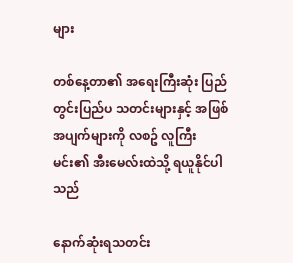များ

တစ်နေ့တာ၏ အရေးကြီးဆုံး ပြည်တွင်းပြည်ပ သတင်းများနှင့် အဖြစ်အပျက်များကို လစဥ် လူကြီးမင်း၏ အီးမေလ်းထဲသို့ ရယူနိုင်ပါသည်

နောက်ဆုံးရသတင်း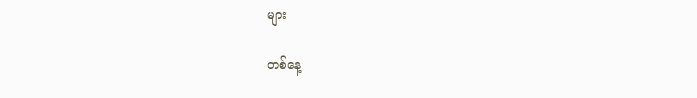များ

တစ်နေ့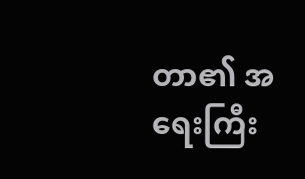တာ၏ အရေးကြီး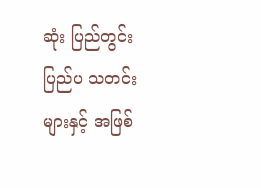ဆုံး ပြည်တွင်းပြည်ပ သတင်းများနှင့် အဖြစ်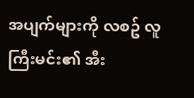အပျက်များကို လစဥ် လူကြီးမင်း၏ အီး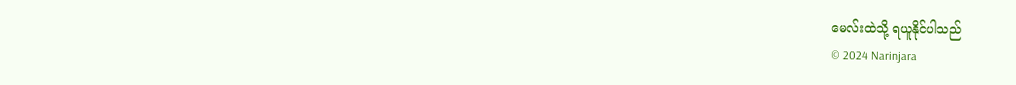မေလ်းထဲသို့ ရယူနိုင်ပါသည်
© 2024 Narinjara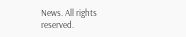News. All rights reserved.